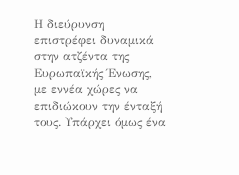Η διεύρυνση επιστρέφει δυναμικά στην ατζέντα της Ευρωπαϊκής Ένωσης, με εννέα χώρες να επιδιώκουν την ένταξή τους. Υπάρχει όμως ένα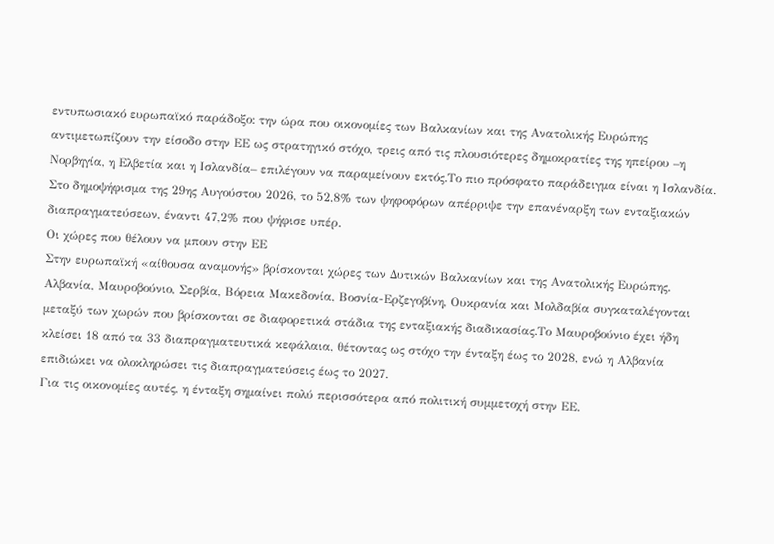εντυπωσιακό ευρωπαϊκό παράδοξο: την ώρα που οικονομίες των Βαλκανίων και της Ανατολικής Ευρώπης αντιμετωπίζουν την είσοδο στην ΕΕ ως στρατηγικό στόχο, τρεις από τις πλουσιότερες δημοκρατίες της ηπείρου –η Νορβηγία, η Ελβετία και η Ισλανδία– επιλέγουν να παραμείνουν εκτός.Το πιο πρόσφατο παράδειγμα είναι η Ισλανδία. Στο δημοψήφισμα της 29ης Αυγούστου 2026, το 52,8% των ψηφοφόρων απέρριψε την επανέναρξη των ενταξιακών διαπραγματεύσεων, έναντι 47,2% που ψήφισε υπέρ.
Οι χώρες που θέλουν να μπουν στην ΕΕ
Στην ευρωπαϊκή «αίθουσα αναμονής» βρίσκονται χώρες των Δυτικών Βαλκανίων και της Ανατολικής Ευρώπης. Αλβανία, Μαυροβούνιο, Σερβία, Βόρεια Μακεδονία, Βοσνία-Ερζεγοβίνη, Ουκρανία και Μολδαβία συγκαταλέγονται μεταξύ των χωρών που βρίσκονται σε διαφορετικά στάδια της ενταξιακής διαδικασίας.Το Μαυροβούνιο έχει ήδη κλείσει 18 από τα 33 διαπραγματευτικά κεφάλαια, θέτοντας ως στόχο την ένταξη έως το 2028, ενώ η Αλβανία επιδιώκει να ολοκληρώσει τις διαπραγματεύσεις έως το 2027.
Για τις οικονομίες αυτές, η ένταξη σημαίνει πολύ περισσότερα από πολιτική συμμετοχή στην ΕΕ.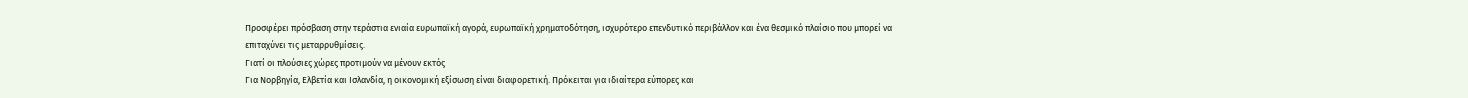Προσφέρει πρόσβαση στην τεράστια ενιαία ευρωπαϊκή αγορά, ευρωπαϊκή χρηματοδότηση, ισχυρότερο επενδυτικό περιβάλλον και ένα θεσμικό πλαίσιο που μπορεί να επιταχύνει τις μεταρρυθμίσεις.
Γιατί οι πλούσιες χώρες προτιμούν να μένουν εκτός
Για Νορβηγία, Ελβετία και Ισλανδία, η οικονομική εξίσωση είναι διαφορετική. Πρόκειται για ιδιαίτερα εύπορες και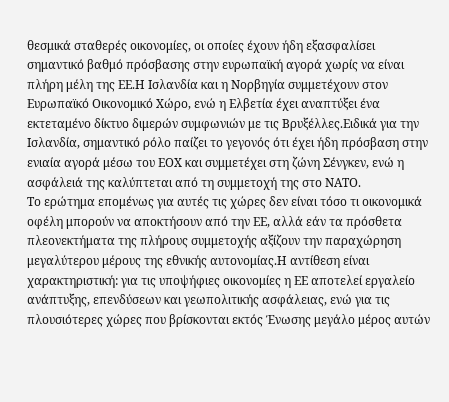θεσμικά σταθερές οικονομίες, οι οποίες έχουν ήδη εξασφαλίσει σημαντικό βαθμό πρόσβασης στην ευρωπαϊκή αγορά χωρίς να είναι πλήρη μέλη της ΕΕ.Η Ισλανδία και η Νορβηγία συμμετέχουν στον Ευρωπαϊκό Οικονομικό Χώρο, ενώ η Ελβετία έχει αναπτύξει ένα εκτεταμένο δίκτυο διμερών συμφωνιών με τις Βρυξέλλες.Ειδικά για την Ισλανδία, σημαντικό ρόλο παίζει το γεγονός ότι έχει ήδη πρόσβαση στην ενιαία αγορά μέσω του ΕΟΧ και συμμετέχει στη ζώνη Σένγκεν, ενώ η ασφάλειά της καλύπτεται από τη συμμετοχή της στο ΝΑΤΟ.
Το ερώτημα επομένως για αυτές τις χώρες δεν είναι τόσο τι οικονομικά οφέλη μπορούν να αποκτήσουν από την ΕΕ, αλλά εάν τα πρόσθετα πλεονεκτήματα της πλήρους συμμετοχής αξίζουν την παραχώρηση μεγαλύτερου μέρους της εθνικής αυτονομίας.Η αντίθεση είναι χαρακτηριστική: για τις υποψήφιες οικονομίες η ΕΕ αποτελεί εργαλείο ανάπτυξης, επενδύσεων και γεωπολιτικής ασφάλειας, ενώ για τις πλουσιότερες χώρες που βρίσκονται εκτός Ένωσης μεγάλο μέρος αυτών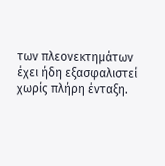των πλεονεκτημάτων έχει ήδη εξασφαλιστεί χωρίς πλήρη ένταξη.